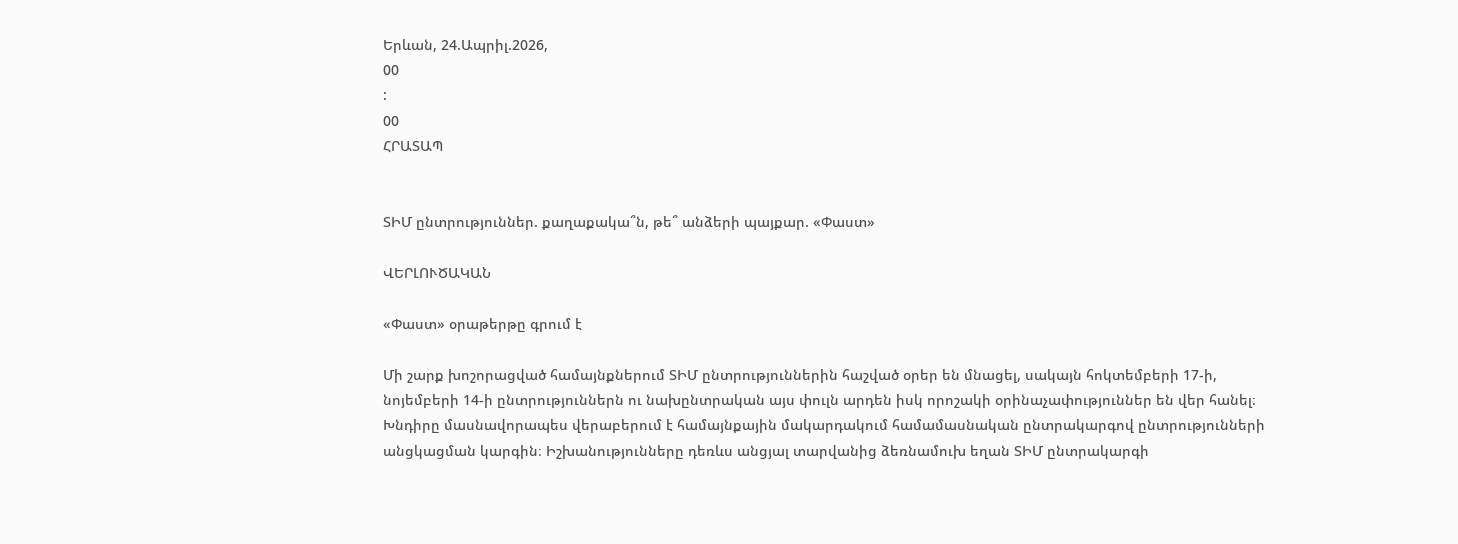Երևան, 24.Ապրիլ.2026,
00
:
00
ՀՐԱՏԱՊ


ՏԻՄ ընտրություններ. քաղաքակա՞ն, թե՞ անձերի պայքար. «Փաստ»

ՎԵՐԼՈՒԾԱԿԱՆ

«Փաստ» օրաթերթը գրում է

Մի շարք խոշորացված համայնքներում ՏԻՄ ընտրություններին հաշված օրեր են մնացել, սակայն հոկտեմբերի 17-ի, նոյեմբերի 14-ի ընտրություններն ու նախընտրական այս փուլն արդեն իսկ որոշակի օրինաչափություններ են վեր հանել։ Խնդիրը մասնավորապես վերաբերում է համայնքային մակարդակում համամասնական ընտրակարգով ընտրությունների անցկացման կարգին։ Իշխանությունները դեռևս անցյալ տարվանից ձեռնամուխ եղան ՏԻՄ ընտրակարգի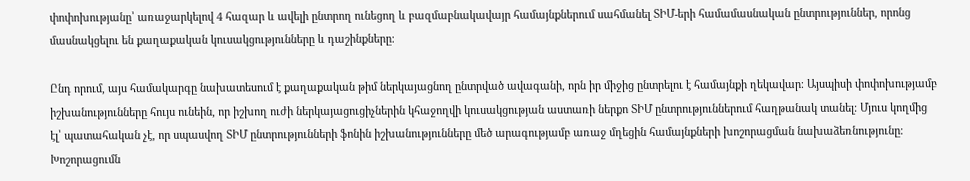փոփոխությանը՝ առաջարկելով 4 հազար և ավելի ընտրող ունեցող և բազմաբնակավայր համայնքներում սահմանել ՏԻՄ-երի համամասնական ընտրություններ, որոնց մասնակցելու են քաղաքական կուսակցությունները և դաշինքները։

Ընդ որում, այս համակարգը նախատեսում է քաղաքական թիմ ներկայացնող ընտրված ավագանի, որն իր միջից ընտրելու է համայնքի ղեկավար։ Այսպիսի փոփոխությամբ իշխանությունները հույս ունեին, որ իշխող ուժի ներկայացուցիչներին կհաջողվի կուսակցության աստառի ներքո ՏԻՄ ընտրություններում հաղթանակ տանել։ Մյուս կողմից էլ՝ պատահական չէ, որ սպասվող ՏԻՄ ընտրությունների ֆոնին իշխանությունները մեծ արագությամբ առաջ մղեցին համայնքների խոշորացման նախաձեռնությունը։ Խոշորացումն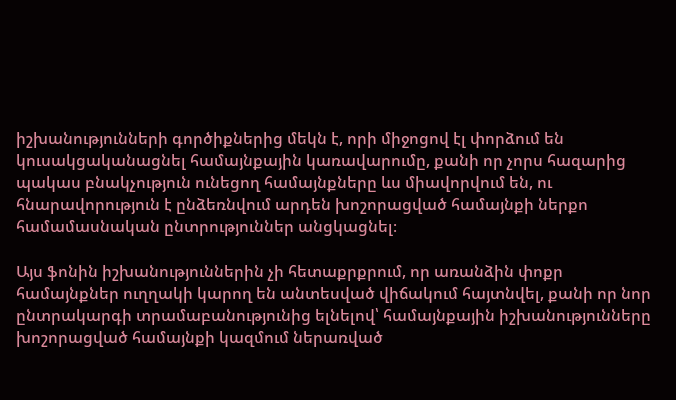իշխանությունների գործիքներից մեկն է, որի միջոցով էլ փորձում են կուսակցականացնել համայնքային կառավարումը, քանի որ չորս հազարից պակաս բնակչություն ունեցող համայնքները ևս միավորվում են, ու հնարավորություն է ընձեռնվում արդեն խոշորացված համայնքի ներքո համամասնական ընտրություններ անցկացնել։

Այս ֆոնին իշխանություններին չի հետաքրքրում, որ առանձին փոքր համայնքներ ուղղակի կարող են անտեսված վիճակում հայտնվել, քանի որ նոր ընտրակարգի տրամաբանությունից ելնելով՝ համայնքային իշխանությունները խոշորացված համայնքի կազմում ներառված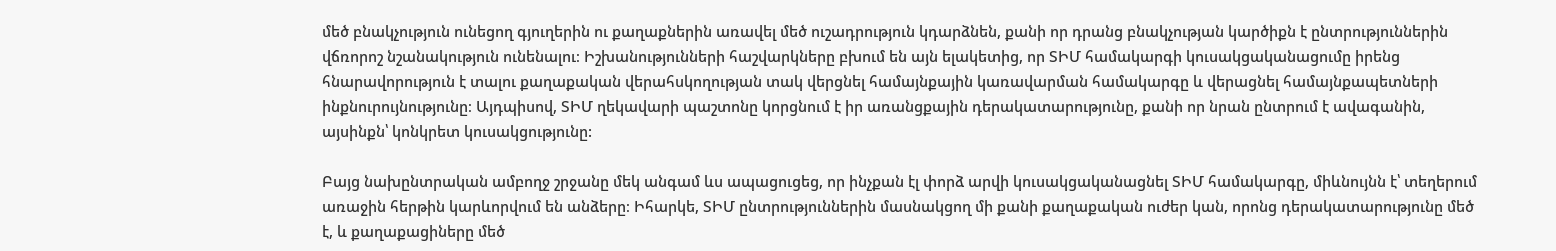մեծ բնակչություն ունեցող գյուղերին ու քաղաքներին առավել մեծ ուշադրություն կդարձնեն, քանի որ դրանց բնակչության կարծիքն է ընտրություններին վճռորոշ նշանակություն ունենալու։ Իշխանությունների հաշվարկները բխում են այն ելակետից, որ ՏԻՄ համակարգի կուսակցականացումը իրենց հնարավորություն է տալու քաղաքական վերահսկողության տակ վերցնել համայնքային կառավարման համակարգը և վերացնել համայնքապետների ինքնուրույնությունը։ Այդպիսով, ՏԻՄ ղեկավարի պաշտոնը կորցնում է իր առանցքային դերակատարությունը, քանի որ նրան ընտրում է ավագանին, այսինքն՝ կոնկրետ կուսակցությունը:

Բայց նախընտրական ամբողջ շրջանը մեկ անգամ ևս ապացուցեց, որ ինչքան էլ փորձ արվի կուսակցականացնել ՏԻՄ համակարգը, միևնույնն է՝ տեղերում առաջին հերթին կարևորվում են անձերը։ Իհարկե, ՏԻՄ ընտրություններին մասնակցող մի քանի քաղաքական ուժեր կան, որոնց դերակատարությունը մեծ է, և քաղաքացիները մեծ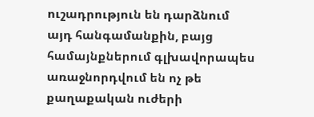ուշադրություն են դարձնում այդ հանգամանքին, բայց համայնքներում գլխավորապես առաջնորդվում են ոչ թե քաղաքական ուժերի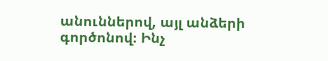անուններով, այլ անձերի գործոնով։ Ինչ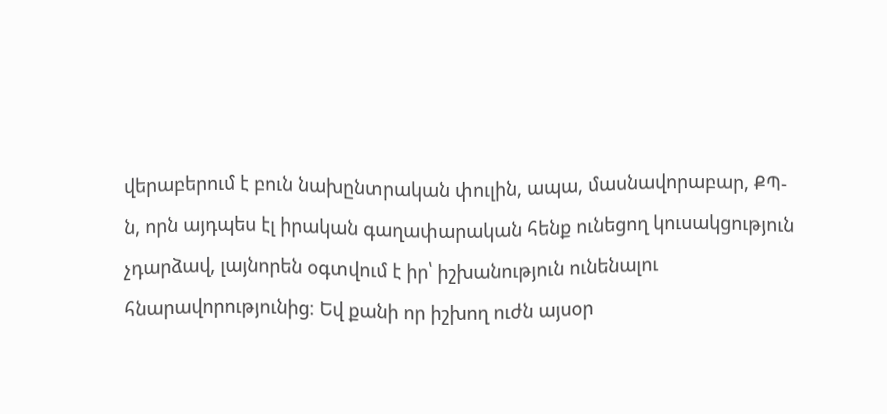վերաբերում է բուն նախընտրական փուլին, ապա, մասնավորաբար, ՔՊ-ն, որն այդպես էլ իրական գաղափարական հենք ունեցող կուսակցություն չդարձավ, լայնորեն օգտվում է իր՝ իշխանություն ունենալու հնարավորությունից։ Եվ քանի որ իշխող ուժն այսօր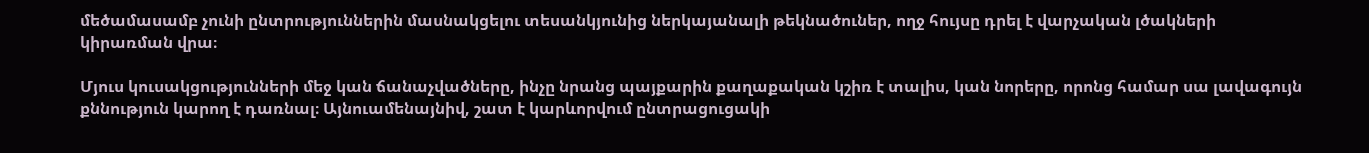մեծամասամբ չունի ընտրություններին մասնակցելու տեսանկյունից ներկայանալի թեկնածուներ, ողջ հույսը դրել է վարչական լծակների կիրառման վրա։

Մյուս կուսակցությունների մեջ կան ճանաչվածները, ինչը նրանց պայքարին քաղաքական կշիռ է տալիս, կան նորերը, որոնց համար սա լավագույն քննություն կարող է դառնալ։ Այնուամենայնիվ, շատ է կարևորվում ընտրացուցակի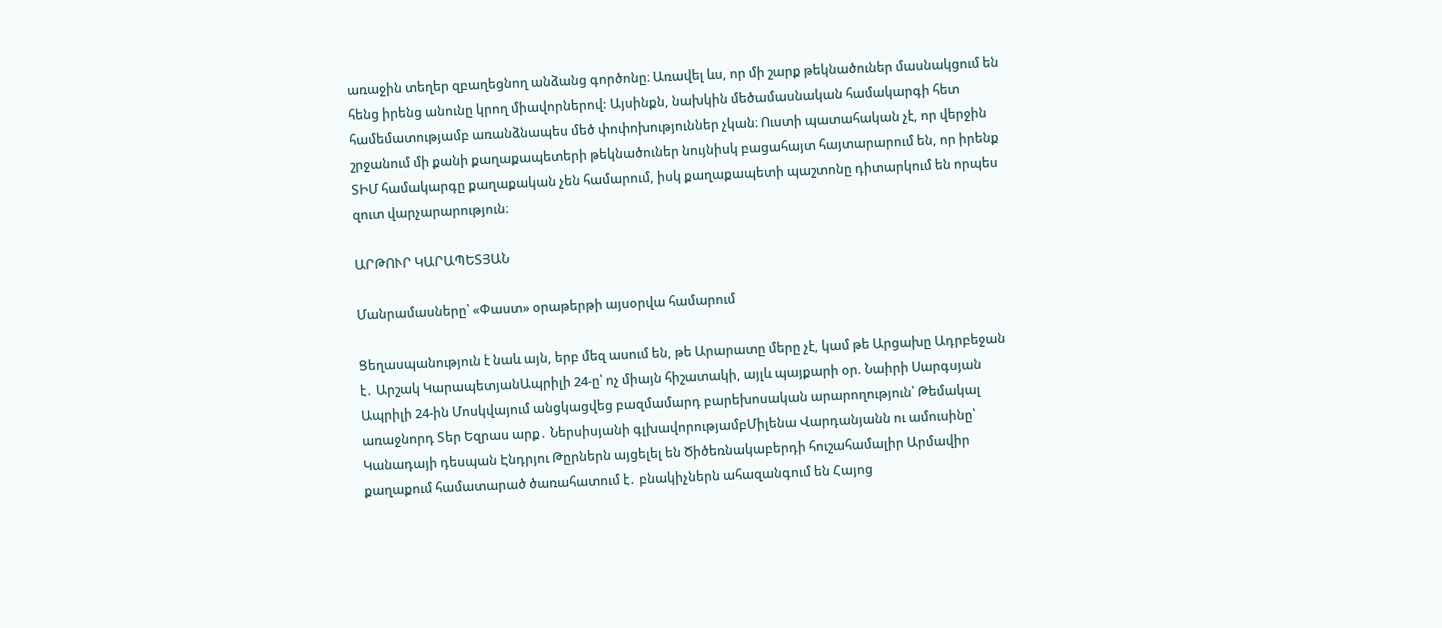առաջին տեղեր զբաղեցնող անձանց գործոնը։ Առավել ևս, որ մի շարք թեկնածուներ մասնակցում են հենց իրենց անունը կրող միավորներով: Այսինքն, նախկին մեծամասնական համակարգի հետ համեմատությամբ առանձնապես մեծ փոփոխություններ չկան։ Ուստի պատահական չէ, որ վերջին շրջանում մի քանի քաղաքապետերի թեկնածուներ նույնիսկ բացահայտ հայտարարում են, որ իրենք ՏԻՄ համակարգը քաղաքական չեն համարում, իսկ քաղաքապետի պաշտոնը դիտարկում են որպես զուտ վարչարարություն։

ԱՐԹՈՒՐ ԿԱՐԱՊԵՏՅԱՆ

Մանրամասները՝ «Փաստ» օրաթերթի այսօրվա համարում

Ցեղասպանություն է նաև այն, երբ մեզ ասում են, թե Արարատը մերը չէ, կամ թե Արցախը Ադրբեջան է․ Արշակ ԿարապետյանԱպրիլի 24-ը՝ ոչ միայն հիշատակի, այլև պայքարի օր. Նաիրի Սարգսյան Ապրիլի 24-ին Մոսկվայում անցկացվեց բազմամարդ բարեխոսական արարողություն՝ Թեմակալ առաջնորդ Տեր Եզրաս արք․ Ներսիսյանի գլխավորությամբՄիլենա Վարդանյանն ու ամուսինը՝ Կանադայի դեսպան Էնդրյու Թըրներն այցելել են Ծիծեռնակաբերդի հուշահամալիր Արմավիր քաղաքում համատարած ծառահատում է․ բնակիչներն ահազանգում են Հայոց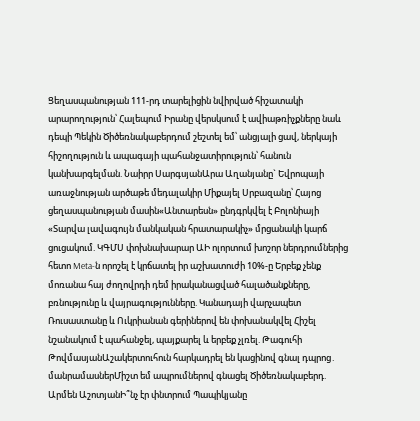Ցեղասպանության 111-րդ տարելիցին նվիրված հիշատակի արարողություն՝ Հալեպում Իրանը վերսկսում է ավիաթռիչքները նաև դեպի Պեկին Ծիծեռնակաբերդում շեշտել եմ՝ անցյալի ցավ, ներկայի հիշողություն և ապագայի պահանջատիրություն՝ հանուն կանխարգելման. Նաիրր ՍարգսյանԱրա Աղանյանը` Եվրոպայի առաջնության արծաթե մեդալակիր Միքայել Սրբազանը՝ Հայոց ցեղասպանության մասին«Անտարեսն» ընդգրկվել է Բոլոնիայի «Տարվա լավագույն մանկական հրատարակիչ» մրցանակի կարճ ցուցակում. ԿԳՄՍ փոխնախարար ԱԻ ոլորտում խոշոր ներդրումներից հետո Meta-ն որոշել է կրճատել իր աշխատուժի 10%-ը Երբեք չենք մոռանա հայ ժողովրդի դեմ իրականացված հալածանքները, բռնությունը և վայրագությունները. Կանադայի վարչապետ Ռուսաստանը և Ուկրիանան գերիներով են փոխանակվել Հիշել նշանակում է պահանջել, պայքարել և երբեք չլռել. Թագուհի ԹովմասյանԱշակերտուհուն հարկադրել են կացինով գնալ դպրոց․ մանրամասներՄիշտ եմ ապրումներով գնացել Ծիծեռնակաբերդ. Արմեն ԱշոտյանԻ՞նչ էր փնտրում Պապիկյանը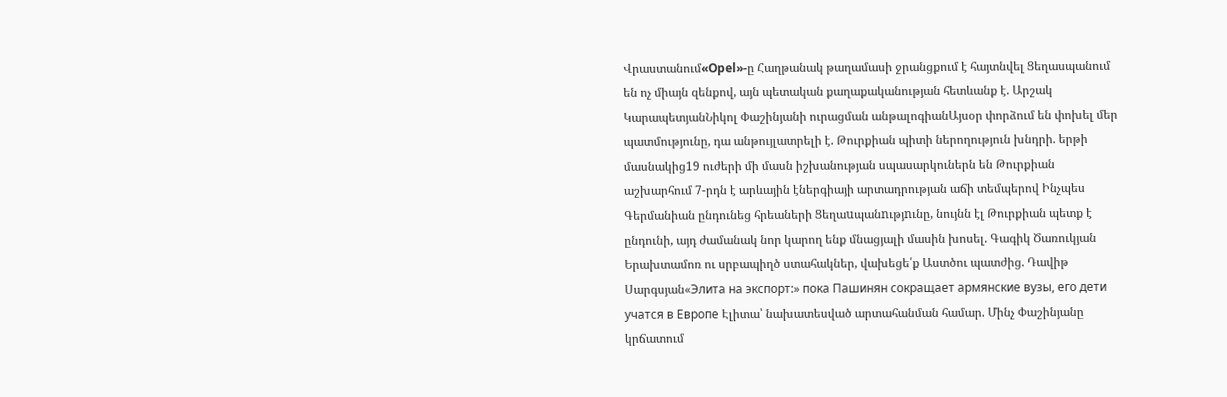Վրաստանում«Opel»-ը Հաղթանակ թաղամասի ջրանցքում է հայտնվել Ցեղասպանում են ոչ միայն զենքով, այն պետական քաղաքականության հետևանք է. Արշակ ԿարապետյանՆիկոլ Փաշինյանի ուրացման անթալոգիանԱյսօր փորձում են փոխել մեր պատմությունը, դա անթույլատրելի է. Թուրքիան պիտի ներողություն խնդրի. երթի մասնակից19 ուժերի մի մասն իշխանության սպասարկուներն են Թուրքիան աշխարհում 7-րդն է արևային էներգիայի արտադրության աճի տեմպերով Ինչպես Գերմանիան ընդունեց հրեաների Ցեղաuպանnւթյnւնը, նույնն էլ Թուրքիան պետք է ընդունի, այդ ժամանակ նոր կարող ենք մնացյալի մասին խոսել. Գագիկ Ծառուկյան Երախտամոռ ու սրբապիղծ ստահակներ, վախեցե՛ք Աստծու պատժից. Դավիթ Սարգսյան«Элита на экспорт:» пока Пашинян сокращает армянские вузы, его дети учатся в Европе Էլիտա՝ նախատեսված արտահանման համար. Մինչ Փաշինյանը կրճատում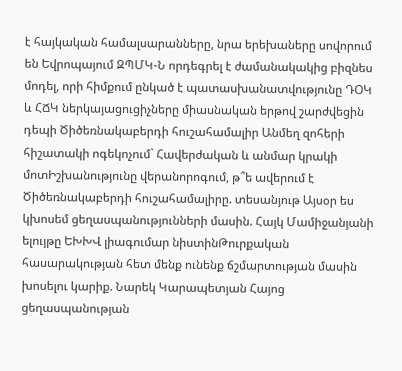է հայկական համալսարանները, նրա երեխաները սովորում են Եվրոպայում ԶՊՄԿ-Ն որդեգրել է ժամանակակից բիզնես մոդել, որի հիմքում ընկած է պատասխանատվությունը ԴՕԿ և ՀՃԿ ներկայացուցիչները միասնական երթով շարժվեցին դեպի Ծիծեռնակաբերդի հուշահամալիր Անմեղ զոհերի հիշատակի ոգեկոչում` Հավերժական և անմար կրակի մոտԻշխանությունը վերանորոգում, թ՞ե ավերում է Ծիծեռնակաբերդի հուշահամալիրը. տեսանյութ Այսօր ես կխոսեմ ցեղասպանությունների մասին. Հայկ Մամիջանյանի ելույթը ԵԽԽՎ լիագումար նիստինԹուրքական հասարակության հետ մենք ունենք ճշմարտության մասին խոսելու կարիք. Նարեկ Կարապետյան Հայոց ցեղասպանության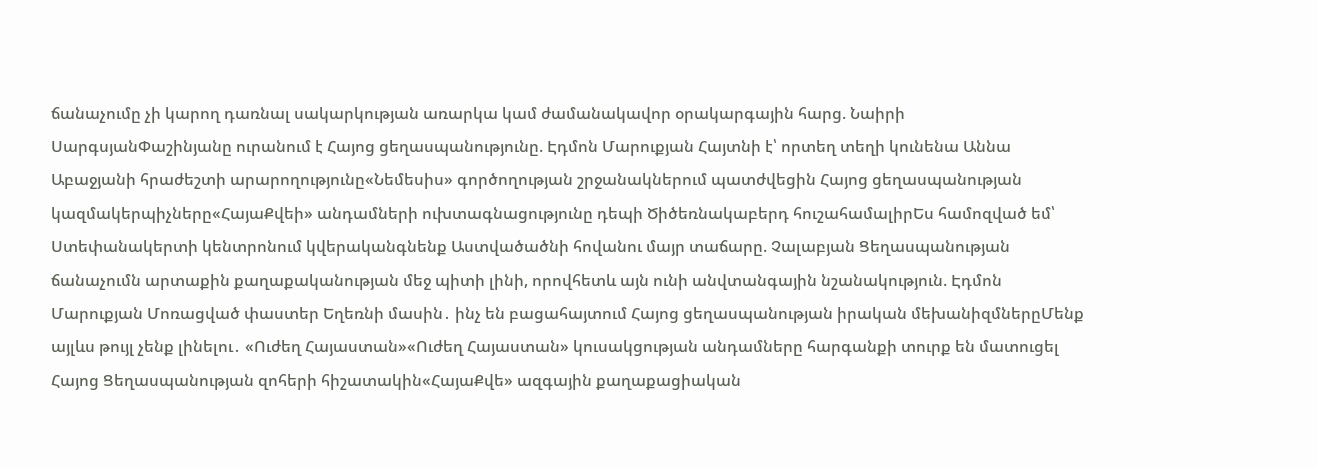ճանաչումը չի կարող դառնալ սակարկության առարկա կամ ժամանակավոր օրակարգային հարց. Նաիրի ՍարգսյանՓաշինյանը ուրանում է Հայոց ցեղասպանությունը. Էդմոն Մարուքյան Հայտնի է՝ որտեղ տեղի կունենա Աննա Աբաջյանի հրաժեշտի արարողությունը«Նեմեսիս» գործողության շրջանակներում պատժվեցին Հայոց ցեղասպանության կազմակերպիչները«ՀայաՔվեի» անդամների ուխտագնացությունը դեպի Ծիծեռնակաբերդ հուշահամալիրԵս համոզված եմ՝ Ստեփանակերտի կենտրոնում կվերականգնենք Աստվածածնի հովանու մայր տաճարը. Չալաբյան Ցեղասպանության ճանաչումն արտաքին քաղաքականության մեջ պիտի լինի, որովհետև այն ունի անվտանգային նշանակություն. Էդմոն Մարուքյան Մոռացված փաստեր Եղեռնի մասին․ ինչ են բացահայտում Հայոց ցեղասպանության իրական մեխանիզմներըՄենք այլևս թույլ չենք լինելու․ «Ուժեղ Հայաստան»«Ուժեղ Հայաստան» կուսակցության անդամները հարգանքի տուրք են մատուցել Հայոց Ցեղասպանության զոհերի հիշատակին«ՀայաՔվե» ազգային քաղաքացիական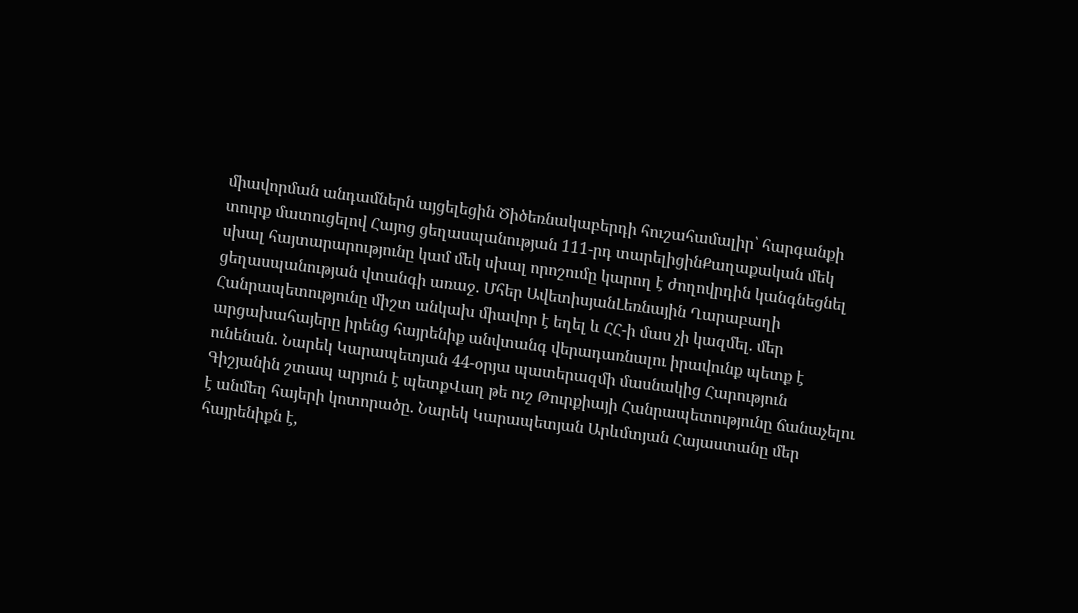միավորման անդամներն այցելեցին Ծիծեռնակաբերդի հուշահամալիր՝ հարգանքի տուրք մատուցելով Հայոց ցեղասպանության 111-րդ տարելիցինՔաղաքական մեկ սխալ հայտարարությունը կամ մեկ սխալ որոշումը կարող է ժողովրդին կանգնեցնել ցեղասպանության վտանգի առաջ. Մհեր ԱվետիսյանԼեռնային Ղարաբաղի Հանրապետությունը միշտ անկախ միավոր է եղել և ՀՀ-ի մաս չի կազմել․ մեր արցախահայերը իրենց հայրենիք անվտանգ վերադառնալու իրավունք պետք է ունենան. Նարեկ Կարապետյան 44-օրյա պատերազմի մասնակից Հարություն Գիշյանին շտապ արյուն է պետքՎաղ թե ուշ Թուրքիայի Հանրապետությունը ճանաչելու է անմեղ հայերի կոտորածը․ Նարեկ Կարապետյան Արևմտյան Հայաստանը մեր հայրենիքն է,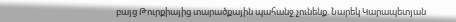բայց Թուրքիայից տարածքային պահանջ չունենք. Նարեկ Կարապետյան